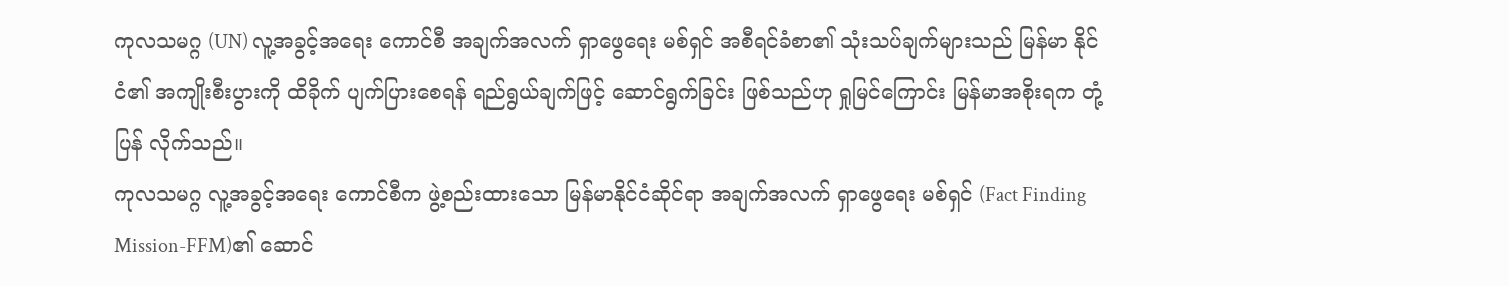ကုလသမဂ္ဂ (UN) လူ့အခွင့်အရေး ကောင်စီ အချက်အလက် ရှာဖွေရေး မစ်ရှင် အစီရင်ခံစာ၏ သုံးသပ်ချက်များသည် မြန်မာ နိုင်ငံ၏ အကျိုးစီးပွားကို ထိခိုက် ပျက်ပြားစေရန် ရည်ရွယ်ချက်ဖြင့် ဆောင်ရွက်ခြင်း ဖြစ်သည်ဟု ရှုမြင်ကြောင်း မြန်မာအစိုးရက တုံ့ပြန် လိုက်သည်။
ကုလသမဂ္ဂ လူ့အခွင့်အရေး ကောင်စီက ဖွဲ့စည်းထားသော မြန်မာနိုင်ငံဆိုင်ရာ အချက်အလက် ရှာဖွေရေး မစ်ရှင် (Fact Finding Mission-FFM)၏ ဆောင်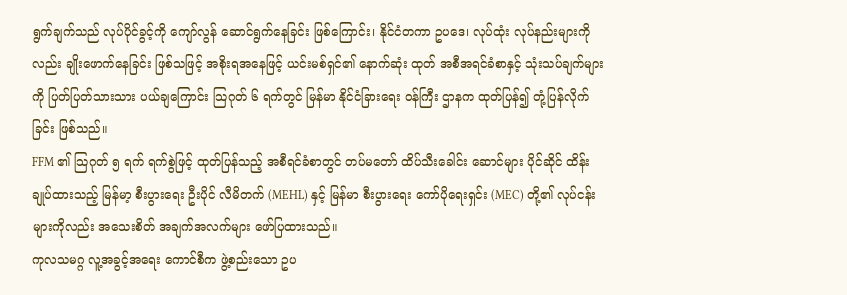ရွက်ချက်သည် လုပ်ပိုင်ခွင့်ကို ကျော်လွန် ဆောင်ရွက်နေခြင်း ဖြစ်ကြောင်း၊ နိုင်ငံတကာ ဥပဒေ၊ လုပ်ထုံး လုပ်နည်းများကိုလည်း ချိုးဖောက်နေခြင်း ဖြစ်သဖြင့် အစိုးရအနေဖြင့် ယင်းမစ်ရှင်၏ နောက်ဆုံး ထုတ် အစီအရင်ခံစာနှင့် သုံးသပ်ချက်များကို ပြတ်ပြတ်သားသား ပယ်ချကြောင်း သြဂုတ် ၆ ရက်တွင် မြန်မာ နိုင်ငံခြားရေး ဝန်ကြီး ဌာနက ထုတ်ပြန်၍ တုံ့ပြန်လိုက်ခြင်း ဖြစ်သည်။
FFM ၏ သြဂုတ် ၅ ရက် ရက်စွဲဖြင့် ထုတ်ပြန်သည့် အစီရင်ခံစာတွင် တပ်မတော် ထိပ်သီးခေါင်း ဆောင်များ ပိုင်ဆိုင် ထိန်းချုပ်ထားသည့် မြန်မာ့ စီးပွားရေး ဦးပိုင် လီမိတက် (MEHL) နှင့် မြန်မာ စီးပွားရေး ကော်ပိုရေးရှင်း (MEC) တို့၏ လုပ်ငန်းများကိုလည်း အသေးစိတ် အချက်အလက်များ ဖော်ပြထားသည်။
ကုလသမဂ္ဂ လူ့အခွင့်အရေး ကောင်စီက ဖွဲ့စည်းသော ဥပ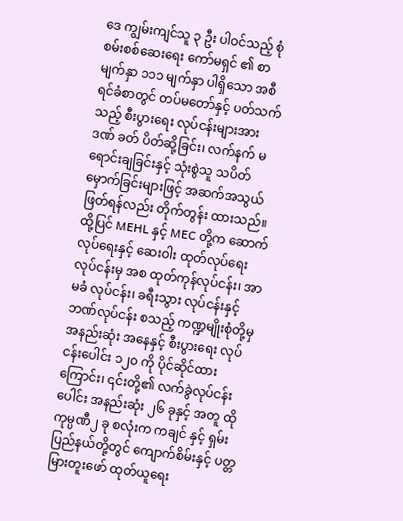ဒေ ကျွမ်းကျင်သူ ၃ ဦး ပါဝင်သည့် စုံစမ်းစစ်ဆေးရေး ကော်မရှင် ၏ စာမျက်နှာ ၁၁၁ မျက်နှာ ပါရှိသော အစီရင်ခံစာတွင် တပ်မတော်နှင့် ပတ်သက်သည့် စီးပွားရေး လုပ်ငန်းများအား ဒဏ် ခတ် ပိတ်ဆို့ခြင်း၊ လက်နက် မရောင်းချခြင်းနှင့် သုံးစွဲသူ သပိတ်မှောက်ခြင်းများဖြင့် အဆက်အသွယ် ဖြတ်ရန်လည်း တိုက်တွန်း ထားသည်။
ထို့ပြင် MEHL နှင့် MEC တို့က ဆောက်လုပ်ရေးနှင့် ဆေးဝါး ထုတ်လုပ်ရေး လုပ်ငန်းမှ အစ ထုတ်ကုန်လုပ်ငန်း၊ အာမခံ လုပ်ငန်း၊ ခရီးသွား လုပ်ငန်းနှင့် ဘဏ်လုပ်ငန်း စသည့် ကဏ္ဍမျိုးစုံတို့မှ အနည်းဆုံး အနေနှင့် စီးပွားရေး လုပ်ငန်းပေါင်း ၁၂၀ ကို ပိုင်ဆိုင်ထားကြောင်း၊ ၎င်းတို့၏ လက်ခွဲလုပ်ငန်းပေါင်း အနည်းဆုံး ၂၆ ခုနှင့် အတူ ထို ကုမ္ပဏီ၂ ခု စလုံးက ကချင် နှင့် ရှမ်းပြည်နယ်တို့တွင် ကျောက်စိမ်းနှင့် ပတ္တမြားတူးဖော် ထုတ်ယူရေး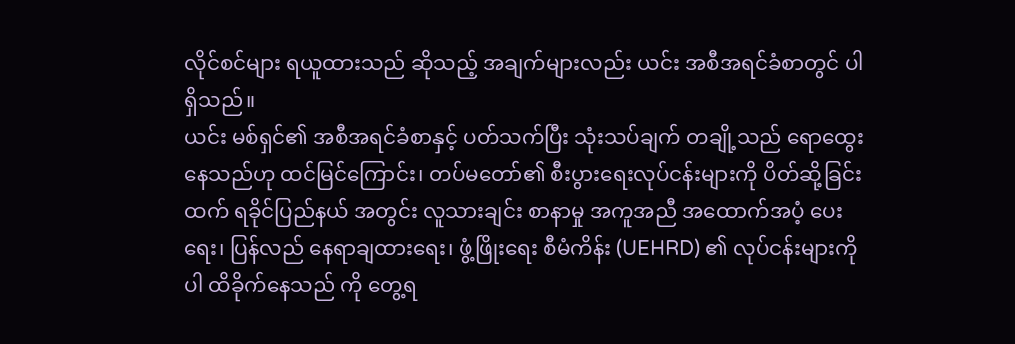လိုင်စင်များ ရယူထားသည် ဆိုသည့် အချက်များလည်း ယင်း အစီအရင်ခံစာတွင် ပါရှိသည်။
ယင်း မစ်ရှင်၏ အစီအရင်ခံစာနှင့် ပတ်သက်ပြီး သုံးသပ်ချက် တချို့သည် ရောထွေးနေသည်ဟု ထင်မြင်ကြောင်း၊ တပ်မတော်၏ စီးပွားရေးလုပ်ငန်းများကို ပိတ်ဆို့ခြင်းထက် ရခိုင်ပြည်နယ် အတွင်း လူသားချင်း စာနာမှု အကူအညီ အထောက်အပံ့ ပေးရေး၊ ပြန်လည် နေရာချထားရေး၊ ဖွံ့ဖြိုးရေး စီမံကိန်း (UEHRD) ၏ လုပ်ငန်းများကိုပါ ထိခိုက်နေသည် ကို တွေ့ရ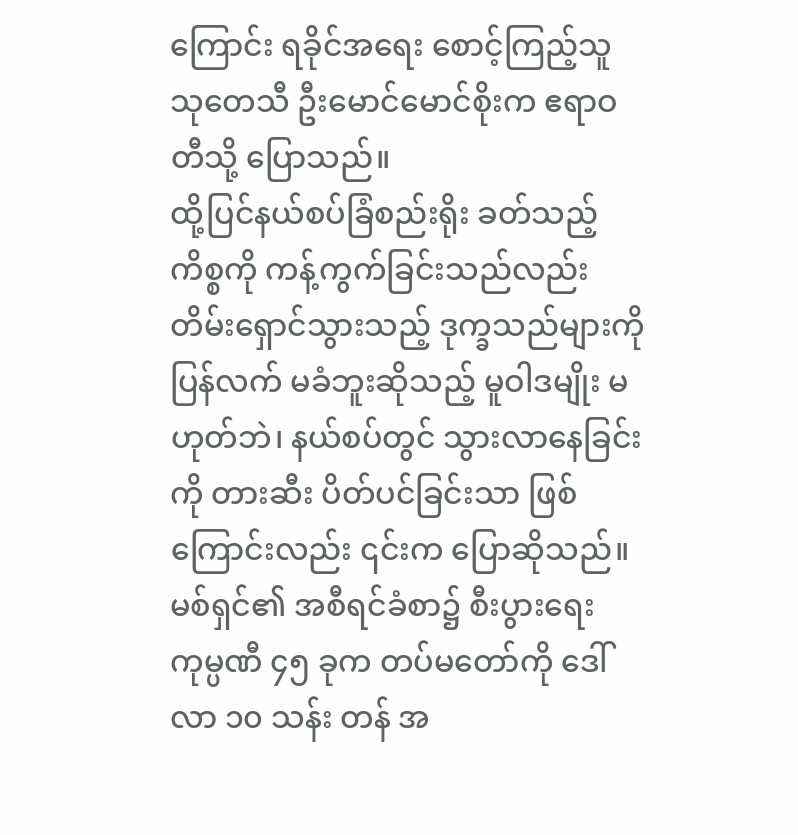ကြောင်း ရခိုင်အရေး စောင့်ကြည့်သူ သုတေသီ ဦးမောင်မောင်စိုးက ဧရာဝတီသို့ ပြောသည်။
ထို့ပြင်နယ်စပ်ခြံစည်းရိုး ခတ်သည့် ကိစ္စကို ကန့်ကွက်ခြင်းသည်လည်း တိမ်းရှောင်သွားသည့် ဒုက္ခသည်များကို ပြန်လက် မခံဘူးဆိုသည့် မူဝါဒမျိုး မဟုတ်ဘဲ၊ နယ်စပ်တွင် သွားလာနေခြင်းကို တားဆီး ပိတ်ပင်ခြင်းသာ ဖြစ်ကြောင်းလည်း ၎င်းက ပြောဆိုသည်။
မစ်ရှင်၏ အစီရင်ခံစာ၌ စီးပွားရေး ကုမ္ပဏီ ၄၅ ခုက တပ်မတော်ကို ဒေါ်လာ ၁၀ သန်း တန် အ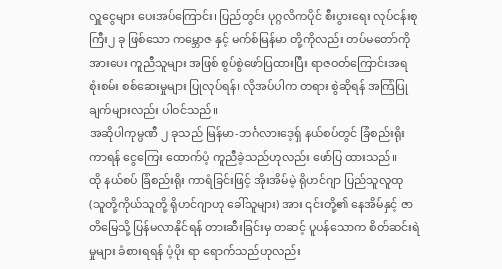လှူငွေများ ပေးအပ်ကြောင်း၊ ပြည်တွင်း ပုဂ္ဂလိကပိုင် စီးပွားရေး လုပ်ငန်းစုကြီး၂ ခု ဖြစ်သော ကမ္ဘောဇ နှင့် မက်စ်မြန်မာ တို့ကိုလည်း တပ်မတော်ကို အားပေး ကူညီသူများ အဖြစ် စွပ်စွဲဖော်ပြထားပြီး ရာဇဝတ်ကြောင်းအရ စုံးစမ်း စစ်ဆေးမှုများ ပြုလုပ်ရန်၊ လိုအပ်ပါက တရား စွဲဆိုရန် အကြံပြုချက်များလည်း ပါဝင်သည်။
အဆိုပါကုမ္ပဏီ ၂ ခုသည် မြန်မာ-ဘင်္ဂလားဒေ့ရှ် နယ်စပ်တွင် ခြံစည်းရိုးကာရန် ငွေကြေး ထောက်ပံ့ ကူညီခဲ့သည်ဟုလည်း ဖော်ပြ ထားသည်။
ထို နယ်စပ် ခြံစည်းရိုး ကာရံခြင်းဖြင့် အိုးအိမ်မဲ့ ရိုဟင်ဂျာ ပြည်သူလူထု (သူတို့ကိုယ်သူတို့ ရိုဟင်ဂျာဟု ခေါ်သူများ) အား ၎င်းတို့၏ နေအိမ်နှင့် ဇာတိမြေသို့ ပြန်မလာနိုင်ရန် တားဆီးခြင်းမှ တဆင့် ပူပန်သောက စိတ်ဆင်းရဲမှုများ ခံစားရရန် ပံ့ပိုး ရာ ရောက်သည်ဟုလည်း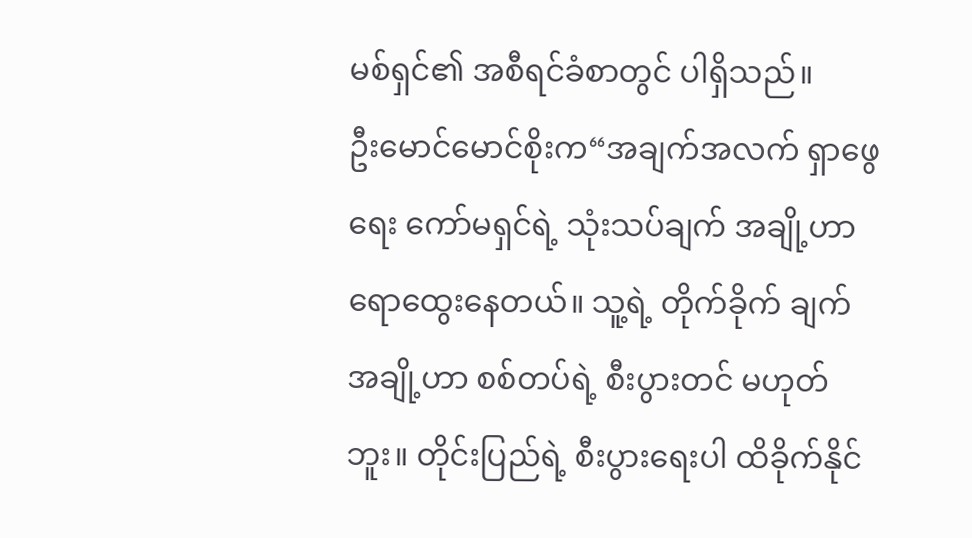မစ်ရှင်၏ အစီရင်ခံစာတွင် ပါရှိသည်။
ဦးမောင်မောင်စိုးက“အချက်အလက် ရှာဖွေရေး ကော်မရှင်ရဲ့ သုံးသပ်ချက် အချို့ဟာ ရောထွေးနေတယ်။ သူ့ရဲ့ တိုက်ခိုက် ချက် အချို့ဟာ စစ်တပ်ရဲ့ စီးပွားတင် မဟုတ်ဘူး။ တိုင်းပြည်ရဲ့ စီးပွားရေးပါ ထိခိုက်နိုင်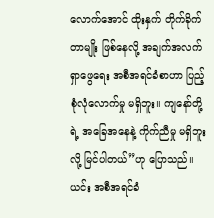လောက်အောင် ထိုးနှက် တိုက်ခိုက် တာမျိုး ဖြစ်နေလို့ အချက်အလက် ရှာဖွေရေး အစီအရင်ခံစာဟာ ပြည့်စုံလုံလောက်မှု မရှိဘူး။ ကျနော်တို့ရဲ့ အခြေအနေနဲ့ ကိုက်ညီမှု မရှိဘူးလို့ မြင်ပါတယ်”ဟု ပြောသည်။
ယင်း အစီအရင်ခံ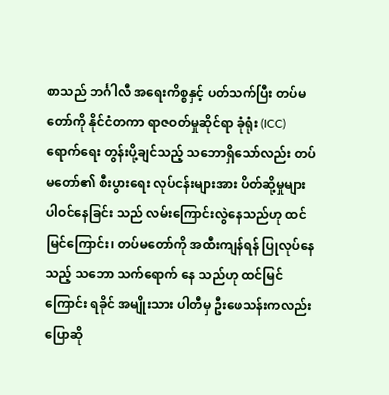စာသည် ဘင်္ဂါလီ အရေးကိစ္စနှင့် ပတ်သက်ပြီး တပ်မတော်ကို နိုင်ငံတကာ ရာဇဝတ်မှုဆိုင်ရာ ခုံရုံး (ICC) ရောက်ရေး တွန်းပို့ချင်သည့် သဘောရှိသော်လည်း တပ်မတော်၏ စီးပွားရေး လုပ်ငန်းများအား ပိတ်ဆို့မှုများ ပါဝင်နေခြင်း သည် လမ်းကြောင်းလွဲနေသည်ဟု ထင်မြင်ကြောင်း၊ တပ်မတော်ကို အထီးကျန်ရန် ပြုလုပ်နေသည့် သဘော သက်ရောက် နေ သည်ဟု ထင်မြင်ကြောင်း ရခိုင် အမျိုးသား ပါတီမှ ဦးဖေသန်းကလည်း ပြောဆို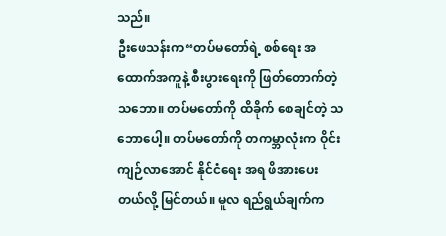သည်။
ဦးဖေသန်းက“တပ်မတော်ရဲ့ စစ်ရေး အထောက်အကူနဲ့ စီးပွားရေးကို ဖြတ်တောက်တဲ့ သဘော။ တပ်မတော်ကို ထိခိုက် စေချင်တဲ့ သဘောပေါ့။ တပ်မတော်ကို တကမ္ဘာလုံးက ဝိုင်းကျဉ်လာအောင် နိုင်ငံရေး အရ ဖိအားပေးတယ်လို့ မြင်တယ်။ မူလ ရည်ရွယ်ချက်က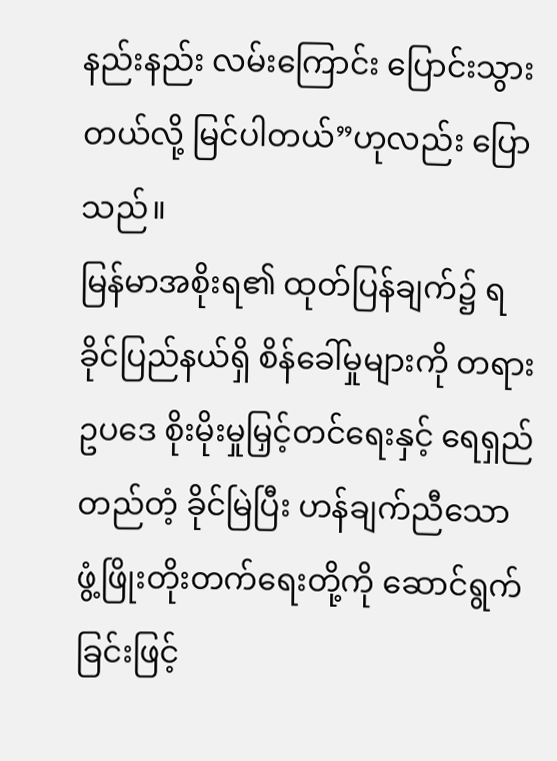နည်းနည်း လမ်းကြောင်း ပြောင်းသွားတယ်လို့ မြင်ပါတယ်”ဟုလည်း ပြောသည်။
မြန်မာအစိုးရ၏ ထုတ်ပြန်ချက်၌ ရခိုင်ပြည်နယ်ရှိ စိန်ခေါ်မှုများကို တရားဥပဒေ စိုးမိုးမှုမြှင့်တင်ရေးနှင့် ရေရှည် တည်တံ့ ခိုင်မြဲပြီး ဟန်ချက်ညီသော ဖွံ့ဖြိုးတိုးတက်ရေးတို့ကို ဆောင်ရွက်ခြင်းဖြင့်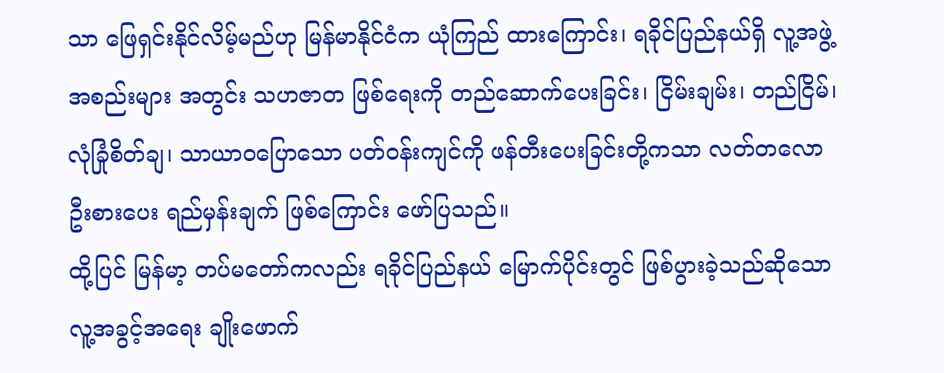သာ ဖြေရှင်းနိုင်လိမ့်မည်ဟု မြန်မာနိုင်ငံက ယုံကြည် ထားကြောင်း၊ ရခိုင်ပြည်နယ်ရှိ လူ့အဖွဲ့အစည်းများ အတွင်း သဟဇာတ ဖြစ်ရေးကို တည်ဆောက်ပေးခြင်း၊ ငြိမ်းချမ်း၊ တည်ငြိမ်၊ လုံခြုံစိတ်ချ၊ သာယာဝပြောသော ပတ်ဝန်းကျင်ကို ဖန်တီးပေးခြင်းတို့ကသာ လတ်တလော ဦးစားပေး ရည်မှန်းချက် ဖြစ်ကြောင်း ဖော်ပြသည်။
ထို့ပြင် မြန်မာ့ တပ်မတော်ကလည်း ရခိုင်ပြည်နယ် မြောက်ပိုင်းတွင် ဖြစ်ပွားခဲ့သည်ဆိုသော လူ့အခွင့်အရေး ချိုးဖောက်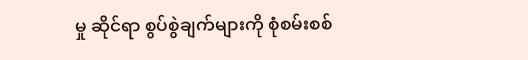မှု ဆိုင်ရာ စွပ်စွဲချက်များကို စုံစမ်းစစ်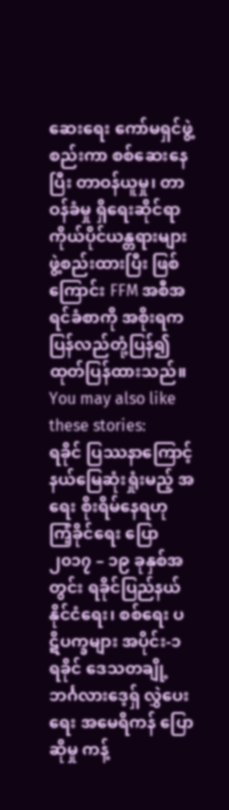ဆေးရေး ကော်မရှင်ဖွဲ့စည်းကာ စစ်ဆေးနေပြီး တာဝန်ယူမှု၊ တာဝန်ခံမှု ရှိရေးဆိုင်ရာ ကိုယ်ပိုင်ယန္တရားများ ဖွဲ့စည်းထားပြီး ဖြစ်ကြောင်း FFM အစီအရင်ခံစာကို အစိုးရက ပြန်လည်တုံ့ပြန်၍ ထုတ်ပြန်ထားသည်။
You may also like these stories:
ရခိုင် ပြဿနာကြောင့် နယ်မြေဆုံးရှုံးမည့် အရေး စိုးရိမ်နေရဟု ကြံ့ခိုင်ရေး ပြော
၂၀၁၇ – ၁၉ ခုနှစ်အတွင်း ရခိုင်ပြည်နယ် နိုင်ငံရေး၊ စစ်ရေး ပဋိပက္ခများ အပိုင်း-၁
ရခိုင် ဒေသတချို့ ဘင်္ဂလားဒေ့ရှ် လွှဲပေးရေး အမေရိကန် ပြောဆိုမှု ကန့်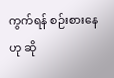ကွက်ရန် စဉ်းစားနေဟု ဆို